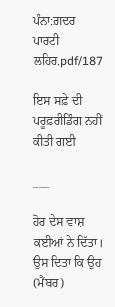ਪੰਨਾ:ਗ਼ਦਰ ਪਾਰਟੀ ਲਹਿਰ.pdf/187

ਇਸ ਸਫ਼ੇ ਦੀ ਪਰੂਫ਼ਰੀਡਿੰਗ ਨਹੀਂ ਕੀਤੀ ਗਈ

___

ਹੋਰ ਦੇਸ ਵਾਸ਼ ਕਈਆਂ ਨੇ ਦਿੱਤਾ। ਉਸ ਦਿਤਾ ਕਿ ਉਹ (ਮੈਂਬਰ)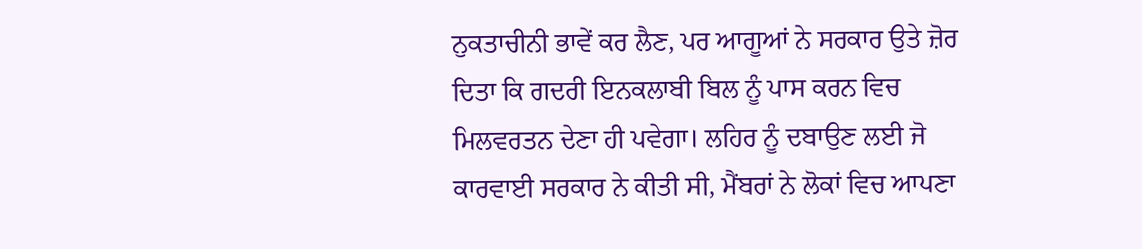ਨੁਕਤਾਚੀਨੀ ਭਾਵੇਂ ਕਰ ਲੈਣ, ਪਰ ਆਗੂਆਂ ਨੇ ਸਰਕਾਰ ਉਤੇ ਜ਼ੋਰ ਦਿਤਾ ਕਿ ਗਦਰੀ ਇਨਕਲਾਬੀ ਬਿਲ ਨੂੰ ਪਾਸ ਕਰਨ ਵਿਚ ਮਿਲਵਰਤਨ ਦੇਣਾ ਹੀ ਪਵੇਗਾ। ਲਹਿਰ ਨੂੰ ਦਬਾਉਣ ਲਈ ਜੋ ਕਾਰਵਾਈ ਸਰਕਾਰ ਨੇ ਕੀਤੀ ਸੀ, ਮੈਂਬਰਾਂ ਨੇ ਲੋਕਾਂ ਵਿਚ ਆਪਣਾ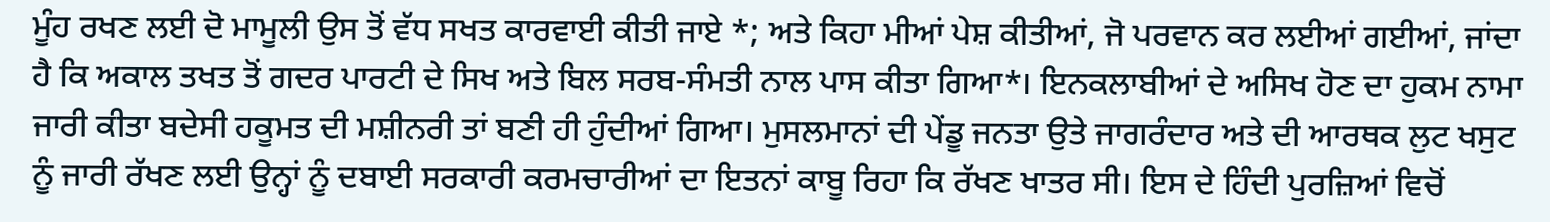ਮੂੰਹ ਰਖਣ ਲਈ ਦੋ ਮਾਮੂਲੀ ਉਸ ਤੋਂ ਵੱਧ ਸਖਤ ਕਾਰਵਾਈ ਕੀਤੀ ਜਾਏ *; ਅਤੇ ਕਿਹਾ ਮੀਆਂ ਪੇਸ਼ ਕੀਤੀਆਂ, ਜੋ ਪਰਵਾਨ ਕਰ ਲਈਆਂ ਗਈਆਂ, ਜਾਂਦਾ ਹੈ ਕਿ ਅਕਾਲ ਤਖਤ ਤੋਂ ਗਦਰ ਪਾਰਟੀ ਦੇ ਸਿਖ ਅਤੇ ਬਿਲ ਸਰਬ-ਸੰਮਤੀ ਨਾਲ ਪਾਸ ਕੀਤਾ ਗਿਆ*। ਇਨਕਲਾਬੀਆਂ ਦੇ ਅਸਿਖ ਹੋਣ ਦਾ ਹੁਕਮ ਨਾਮਾ ਜਾਰੀ ਕੀਤਾ ਬਦੇਸੀ ਹਕੂਮਤ ਦੀ ਮਸ਼ੀਨਰੀ ਤਾਂ ਬਣੀ ਹੀ ਹੁੰਦੀਆਂ ਗਿਆ। ਮੁਸਲਮਾਨਾਂ ਦੀ ਪੇਂਡੂ ਜਨਤਾ ਉਤੇ ਜਾਗਰੰਦਾਰ ਅਤੇ ਦੀ ਆਰਥਕ ਲੁਟ ਖਸੁਟ ਨੂੰ ਜਾਰੀ ਰੱਖਣ ਲਈ ਉਨ੍ਹਾਂ ਨੂੰ ਦਬਾਈ ਸਰਕਾਰੀ ਕਰਮਚਾਰੀਆਂ ਦਾ ਇਤਨਾਂ ਕਾਬੂ ਰਿਹਾ ਕਿ ਰੱਖਣ ਖਾਤਰ ਸੀ। ਇਸ ਦੇ ਹਿੰਦੀ ਪੁਰਜ਼ਿਆਂ ਵਿਚੋਂ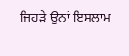ਜਿਹੜੇ ਉਨਾਂ ਇਸਲਾਮ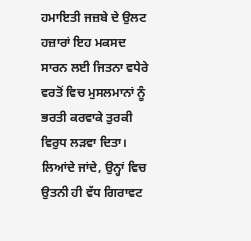ਹਮਾਇਤੀ ਜਜ਼ਬੇ ਦੇ ਉਲਟ ਹਜ਼ਾਰਾਂ ਇਹ ਮਕਸਦ ਸਾਰਨ ਲਈ ਜਿਤਨਾ ਵਧੇਰੇ ਵਰਤੋਂ ਵਿਚ ਮੁਸਲਮਾਨਾਂ ਨੂੰ ਭਰਤੀ ਕਰਵਾਕੇ ਤੁਰਕੀ ਵਿਰੁਧ ਲੜਵਾ ਦਿਤਾ। ਲਿਆਂਦੇ ਜਾਂਦੇ, ਉਨ੍ਹਾਂ ਵਿਚ ਉਤਨੀ ਹੀ ਵੱਧ ਗਿਰਾਵਟ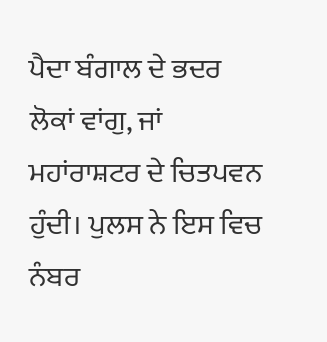ਪੈਦਾ ਬੰਗਾਲ ਦੇ ਭਦਰ ਲੋਕਾਂ ਵਾਂਗੁ, ਜਾਂ ਮਹਾਂਰਾਸ਼ਟਰ ਦੇ ਚਿਤਪਵਨ ਹੁੰਦੀ। ਪੁਲਸ ਨੇ ਇਸ ਵਿਚ ਨੰਬਰ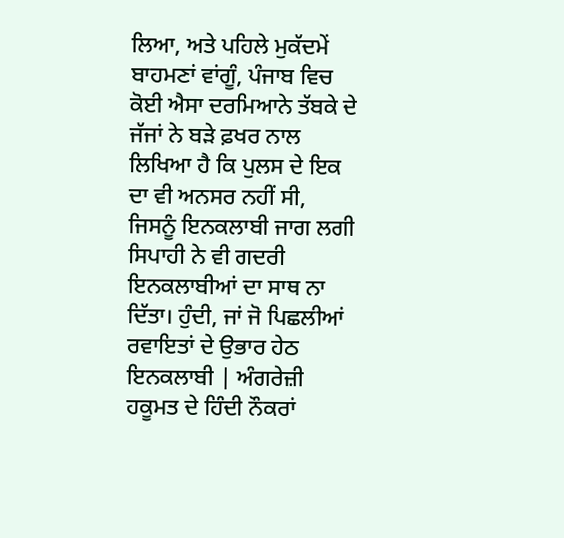ਲਿਆ, ਅਤੇ ਪਹਿਲੇ ਮੁਕੱਦਮੇਂ ਬਾਹਮਣਾਂ ਵਾਂਗੂੰ, ਪੰਜਾਬ ਵਿਚ ਕੋਈ ਐਸਾ ਦਰਮਿਆਨੇ ਤੱਬਕੇ ਦੇ ਜੱਜਾਂ ਨੇ ਬੜੇ ਫ਼ਖਰ ਨਾਲ ਲਿਖਿਆ ਹੈ ਕਿ ਪੁਲਸ ਦੇ ਇਕ ਦਾ ਵੀ ਅਨਸਰ ਨਹੀਂ ਸੀ, ਜਿਸਨੂੰ ਇਨਕਲਾਬੀ ਜਾਗ ਲਗੀ ਸਿਪਾਹੀ ਨੇ ਵੀ ਗਦਰੀ ਇਨਕਲਾਬੀਆਂ ਦਾ ਸਾਥ ਨਾ ਦਿੱਤਾ। ਹੁੰਦੀ, ਜਾਂ ਜੋ ਪਿਛਲੀਆਂ ਰਵਾਇਤਾਂ ਦੇ ਉਭਾਰ ਹੇਠ ਇਨਕਲਾਬੀ | ਅੰਗਰੇਜ਼ੀ ਹਕੂਮਤ ਦੇ ਹਿੰਦੀ ਨੌਕਰਾਂ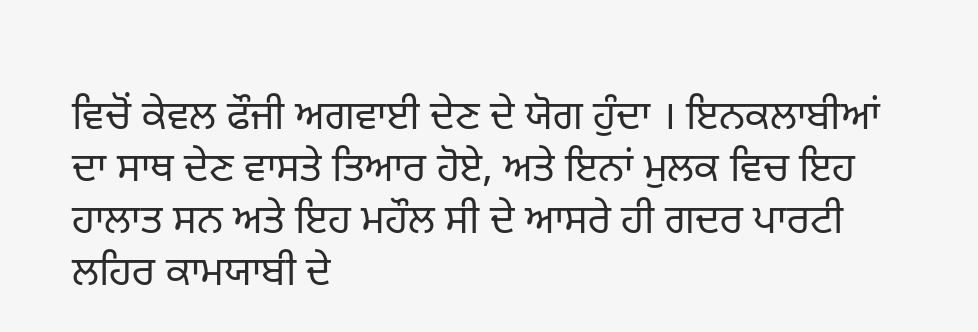ਵਿਚੋਂ ਕੇਵਲ ਫੌਜੀ ਅਗਵਾਈ ਦੇਣ ਦੇ ਯੋਗ ਹੁੰਦਾ । ਇਨਕਲਾਬੀਆਂ ਦਾ ਸਾਥ ਦੇਣ ਵਾਸਤੇ ਤਿਆਰ ਹੋਏ, ਅਤੇ ਇਨਾਂ ਮੁਲਕ ਵਿਚ ਇਹ ਹਾਲਾਤ ਸਨ ਅਤੇ ਇਹ ਮਹੌਲ ਸੀ ਦੇ ਆਸਰੇ ਹੀ ਗਦਰ ਪਾਰਟੀ ਲਹਿਰ ਕਾਮਯਾਬੀ ਦੇ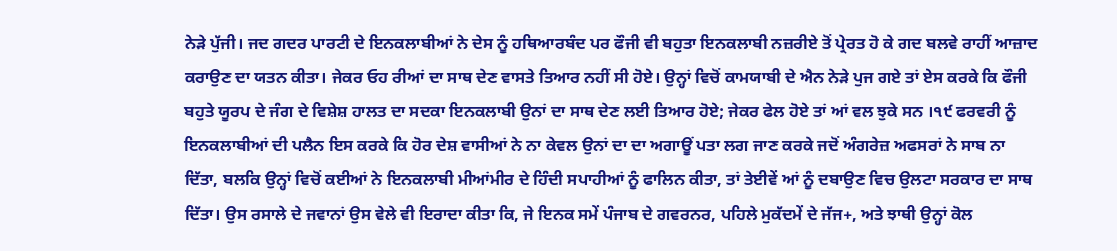ਨੇੜੇ ਪੁੱਜੀ। ਜਦ ਗਦਰ ਪਾਰਟੀ ਦੇ ਇਨਕਲਾਬੀਆਂ ਨੇ ਦੇਸ ਨੂੰ ਹਥਿਆਰਬੰਦ ਪਰ ਫੌਜੀ ਵੀ ਬਹੁਤਾ ਇਨਕਲਾਬੀ ਨਜ਼ਰੀਏ ਤੋਂ ਪ੍ਰੇਰਤ ਹੋ ਕੇ ਗਦ ਬਲਵੇ ਰਾਹੀਂ ਆਜ਼ਾਦ ਕਰਾਉਣ ਦਾ ਯਤਨ ਕੀਤਾ। ਜੇਕਰ ਓਹ ਰੀਆਂ ਦਾ ਸਾਥ ਦੇਣ ਵਾਸਤੇ ਤਿਆਰ ਨਹੀਂ ਸੀ ਹੋਏ। ਉਨ੍ਹਾਂ ਵਿਚੋਂ ਕਾਮਯਾਬੀ ਦੇ ਐਨ ਨੇੜੇ ਪੁਜ ਗਏ ਤਾਂ ਏਸ ਕਰਕੇ ਕਿ ਫੌਜੀ ਬਹੁਤੇ ਯੂਰਪ ਦੇ ਜੰਗ ਦੇ ਵਿਸ਼ੇਸ਼ ਹਾਲਤ ਦਾ ਸਦਕਾ ਇਨਕਲਾਬੀ ਉਨਾਂ ਦਾ ਸਾਥ ਦੇਣ ਲਈ ਤਿਆਰ ਹੋਏ; ਜੇਕਰ ਫੇਲ ਹੋਏ ਤਾਂ ਆਂ ਵਲ ਝੁਕੇ ਸਨ ।੧੯ ਫਰਵਰੀ ਨੂੰ ਇਨਕਲਾਬੀਆਂ ਦੀ ਪਲੈਨ ਇਸ ਕਰਕੇ ਕਿ ਹੋਰ ਦੇਸ਼ ਵਾਸੀਆਂ ਨੇ ਨਾ ਕੇਵਲ ਉਨਾਂ ਦਾ ਦਾ ਅਗਾਊਂ ਪਤਾ ਲਗ ਜਾਣ ਕਰਕੇ ਜਦੋਂ ਅੰਗਰੇਜ਼ ਅਫਸਰਾਂ ਨੇ ਸਾਬ ਨਾ ਦਿੱਤਾ, ਬਲਕਿ ਉਨ੍ਹਾਂ ਵਿਚੋਂ ਕਈਆਂ ਨੇ ਇਨਕਲਾਬੀ ਮੀਆਂਮੀਰ ਦੇ ਹਿੰਦੀ ਸਪਾਹੀਆਂ ਨੂੰ ਫਾਲਿਨ ਕੀਤਾ, ਤਾਂ ਤੇਈਵੇਂ ਆਂ ਨੂੰ ਦਬਾਉਣ ਵਿਚ ਉਲਟਾ ਸਰਕਾਰ ਦਾ ਸਾਥ ਦਿੱਤਾ। ਉਸ ਰਸਾਲੇ ਦੇ ਜਵਾਨਾਂ ਉਸ ਵੇਲੇ ਵੀ ਇਰਾਦਾ ਕੀਤਾ ਕਿ, ਜੇ ਇਨਕ ਸਮੇਂ ਪੰਜਾਬ ਦੇ ਗਵਰਨਰ, ਪਹਿਲੇ ਮੁਕੱਦਮੇਂ ਦੇ ਜੱਜ+, ਅਤੇ ਝਾਥੀ ਉਨ੍ਹਾਂ ਕੋਲ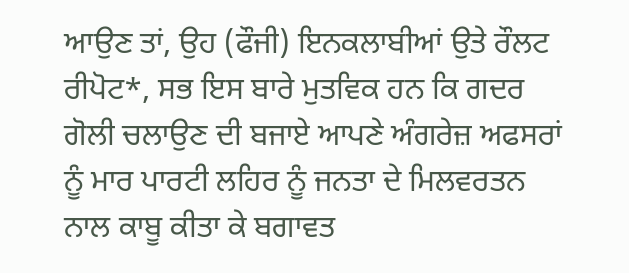ਆਉਣ ਤਾਂ, ਉਹ (ਫੌਜੀ) ਇਨਕਲਾਬੀਆਂ ਉਤੇ ਰੌਲਟ ਰੀਪੋਟ*, ਸਭ ਇਸ ਬਾਰੇ ਮੁਤਵਿਕ ਹਨ ਕਿ ਗਦਰ ਗੋਲੀ ਚਲਾਉਣ ਦੀ ਬਜਾਏ ਆਪਣੇ ਅੰਗਰੇਜ਼ ਅਫਸਰਾਂ ਨੂੰ ਮਾਰ ਪਾਰਟੀ ਲਹਿਰ ਨੂੰ ਜਨਤਾ ਦੇ ਮਿਲਵਰਤਨ ਨਾਲ ਕਾਬੂ ਕੀਤਾ ਕੇ ਬਗਾਵਤ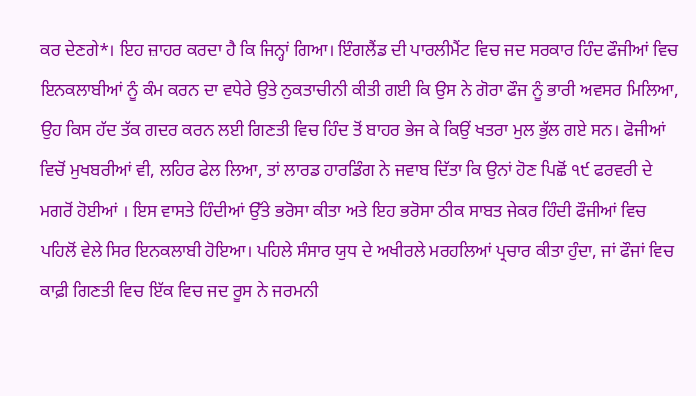ਕਰ ਦੇਣਗੇ*। ਇਹ ਜ਼ਾਹਰ ਕਰਦਾ ਹੈ ਕਿ ਜਿਨ੍ਹਾਂ ਗਿਆ। ਇੰਗਲੈਂਡ ਦੀ ਪਾਰਲੀਮੈਂਟ ਵਿਚ ਜਦ ਸਰਕਾਰ ਹਿੰਦ ਫੌਜੀਆਂ ਵਿਚ ਇਨਕਲਾਬੀਆਂ ਨੂੰ ਕੰਮ ਕਰਨ ਦਾ ਵਧੇਰੇ ਉਤੇ ਨੁਕਤਾਚੀਨੀ ਕੀਤੀ ਗਈ ਕਿ ਉਸ ਨੇ ਗੋਰਾ ਫੌਜ ਨੂੰ ਭਾਰੀ ਅਵਸਰ ਮਿਲਿਆ, ਉਹ ਕਿਸ ਹੱਦ ਤੱਕ ਗਦਰ ਕਰਨ ਲਈ ਗਿਣਤੀ ਵਿਚ ਹਿੰਦ ਤੋਂ ਬਾਹਰ ਭੇਜ ਕੇ ਕਿਉਂ ਖਤਰਾ ਮੁਲ ਭੁੱਲ ਗਏ ਸਨ। ਫੋਜੀਆਂ ਵਿਚੋਂ ਮੁਖਬਰੀਆਂ ਵੀ, ਲਹਿਰ ਫੇਲ ਲਿਆ, ਤਾਂ ਲਾਰਡ ਹਾਰਡਿੰਗ ਨੇ ਜਵਾਬ ਦਿੱਤਾ ਕਿ ਉਨਾਂ ਹੋਣ ਪਿਛੋਂ ੧੯ ਫਰਵਰੀ ਦੇ ਮਗਰੋਂ ਹੋਈਆਂ । ਇਸ ਵਾਸਤੇ ਹਿੰਦੀਆਂ ਉੱਤੇ ਭਰੋਸਾ ਕੀਤਾ ਅਤੇ ਇਹ ਭਰੋਸਾ ਠੀਕ ਸਾਬਤ ਜੇਕਰ ਹਿੰਦੀ ਫੌਜੀਆਂ ਵਿਚ ਪਹਿਲੋਂ ਵੇਲੇ ਸਿਰ ਇਨਕਲਾਬੀ ਹੋਇਆ। ਪਹਿਲੇ ਸੰਸਾਰ ਯੁਧ ਦੇ ਅਖੀਰਲੇ ਮਰਹਲਿਆਂ ਪ੍ਰਚਾਰ ਕੀਤਾ ਹੁੰਦਾ, ਜਾਂ ਫੌਜਾਂ ਵਿਚ ਕਾਫ਼ੀ ਗਿਣਤੀ ਵਿਚ ਇੱਕ ਵਿਚ ਜਦ ਰੂਸ ਨੇ ਜਰਮਨੀ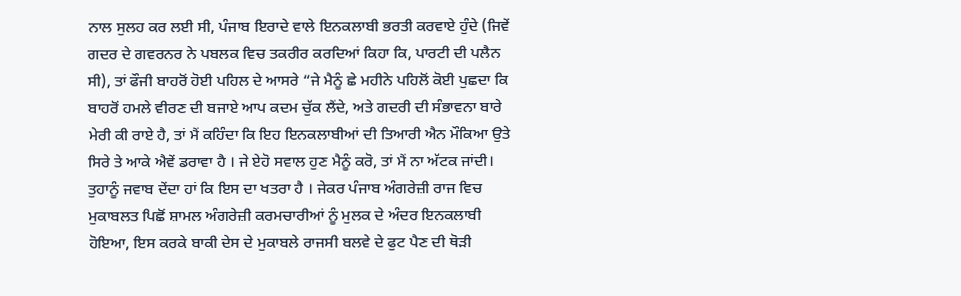ਨਾਲ ਸੁਲਹ ਕਰ ਲਈ ਸੀ, ਪੰਜਾਬ ਇਰਾਦੇ ਵਾਲੇ ਇਨਕਲਾਬੀ ਭਰਤੀ ਕਰਵਾਏ ਹੁੰਦੇ (ਜਿਵੇਂ ਗਦਰ ਦੇ ਗਵਰਨਰ ਨੇ ਪਬਲਕ ਵਿਚ ਤਕਰੀਰ ਕਰਦਿਆਂ ਕਿਹਾ ਕਿ, ਪਾਰਟੀ ਦੀ ਪਲੈਨ ਸੀ), ਤਾਂ ਫੌਜੀ ਬਾਹਰੋਂ ਹੋਈ ਪਹਿਲ ਦੇ ਆਸਰੇ “ਜੇ ਮੈਨੂੰ ਛੇ ਮਹੀਨੇ ਪਹਿਲੋਂ ਕੋਈ ਪੁਛਦਾ ਕਿ ਬਾਹਰੋਂ ਹਮਲੇ ਵੀਰਣ ਦੀ ਬਜਾਏ ਆਪ ਕਦਮ ਚੁੱਕ ਲੈਂਦੇ, ਅਤੇ ਗਦਰੀ ਦੀ ਸੰਭਾਵਨਾ ਬਾਰੇ ਮੇਰੀ ਕੀ ਰਾਏ ਹੈ, ਤਾਂ ਮੈਂ ਕਹਿੰਦਾ ਕਿ ਇਹ ਇਨਕਲਾਬੀਆਂ ਦੀ ਤਿਆਰੀ ਐਨ ਮੌਕਿਆ ਉਤੇ ਸਿਰੇ ਤੇ ਆਕੇ ਐਵੇਂ ਡਰਾਵਾ ਹੈ । ਜੇ ਏਹੋ ਸਵਾਲ ਹੁਣ ਮੈਨੂੰ ਕਰੋ, ਤਾਂ ਮੈਂ ਨਾ ਅੱਟਕ ਜਾਂਦੀ। ਤੁਹਾਨੂੰ ਜਵਾਬ ਦੇਂਦਾ ਹਾਂ ਕਿ ਇਸ ਦਾ ਖਤਰਾ ਹੈ । ਜੇਕਰ ਪੰਜਾਬ ਅੰਗਰੇਜ਼ੀ ਰਾਜ ਵਿਚ ਮੁਕਾਬਲਤ ਪਿਛੋਂ ਸ਼ਾਮਲ ਅੰਗਰੇਜ਼ੀ ਕਰਮਚਾਰੀਆਂ ਨੂੰ ਮੁਲਕ ਦੇ ਅੰਦਰ ਇਨਕਲਾਬੀ ਹੋਇਆ, ਇਸ ਕਰਕੇ ਬਾਕੀ ਦੇਸ ਦੇ ਮੁਕਾਬਲੇ ਰਾਜਸੀ ਬਲਵੇ ਦੇ ਫੁਟ ਪੈਣ ਦੀ ਥੋੜੀ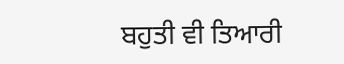ਬਹੁਤੀ ਵੀ ਤਿਆਰੀ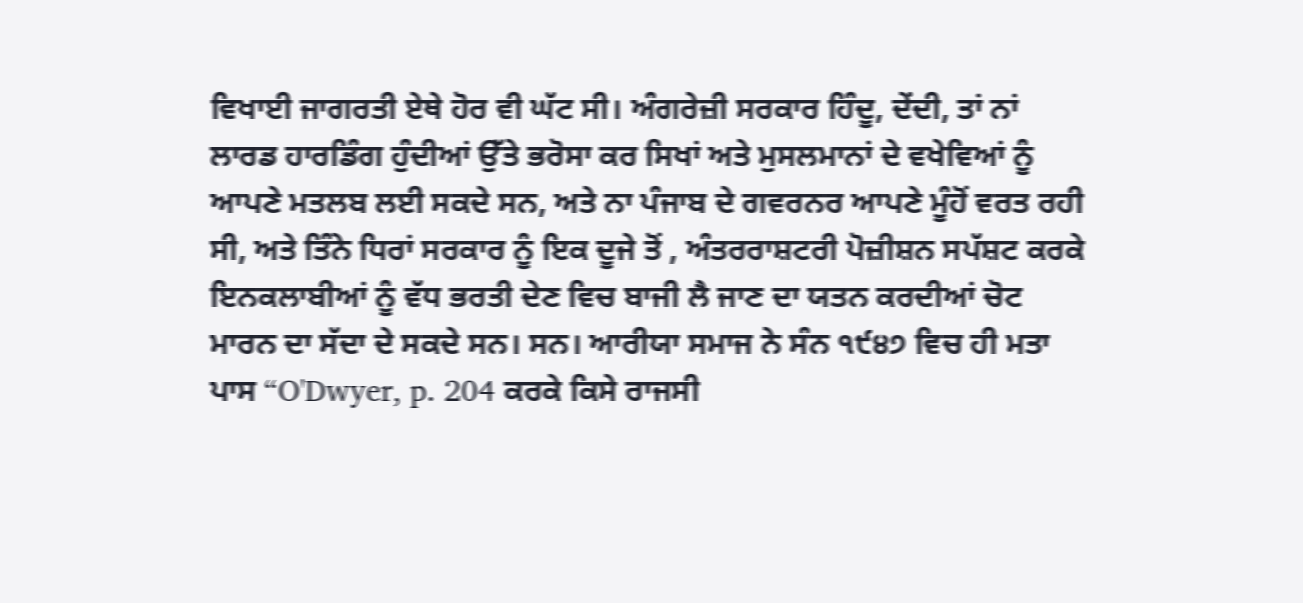ਵਿਖਾਈ ਜਾਗਰਤੀ ਏਥੇ ਹੋਰ ਵੀ ਘੱਟ ਸੀ। ਅੰਗਰੇਜ਼ੀ ਸਰਕਾਰ ਹਿੰਦੂ, ਦੇਂਦੀ, ਤਾਂ ਨਾਂ ਲਾਰਡ ਹਾਰਡਿੰਗ ਹੁੰਦੀਆਂ ਉੱਤੇ ਭਰੋਸਾ ਕਰ ਸਿਖਾਂ ਅਤੇ ਮੁਸਲਮਾਨਾਂ ਦੇ ਵਖੇਵਿਆਂ ਨੂੰ ਆਪਣੇ ਮਤਲਬ ਲਈ ਸਕਦੇ ਸਨ, ਅਤੇ ਨਾ ਪੰਜਾਬ ਦੇ ਗਵਰਨਰ ਆਪਣੇ ਮੂੰਹੋਂ ਵਰਤ ਰਹੀ ਸੀ, ਅਤੇ ਤਿੰਨੇ ਧਿਰਾਂ ਸਰਕਾਰ ਨੂੰ ਇਕ ਦੂਜੇ ਤੋਂ , ਅੰਤਰਰਾਸ਼ਟਰੀ ਪੋਜ਼ੀਸ਼ਨ ਸਪੱਸ਼ਟ ਕਰਕੇ ਇਨਕਲਾਬੀਆਂ ਨੂੰ ਵੱਧ ਭਰਤੀ ਦੇਣ ਵਿਚ ਬਾਜੀ ਲੈ ਜਾਣ ਦਾ ਯਤਨ ਕਰਦੀਆਂ ਚੋਟ ਮਾਰਨ ਦਾ ਸੱਦਾ ਦੇ ਸਕਦੇ ਸਨ। ਸਨ। ਆਰੀਯਾ ਸਮਾਜ ਨੇ ਸੰਨ ੧੯੪੭ ਵਿਚ ਹੀ ਮਤਾ ਪਾਸ “O'Dwyer, p. 204 ਕਰਕੇ ਕਿਸੇ ਰਾਜਸੀ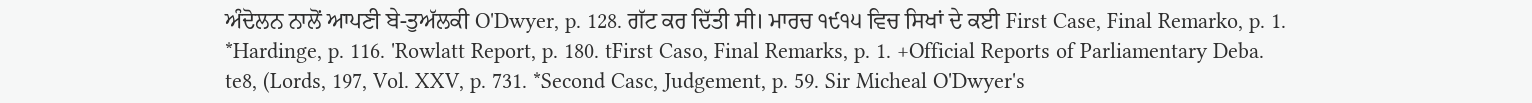ਅੰਦੋਲਨ ਨਾਲੋਂ ਆਪਣੀ ਬੇ-ਤੁਅੱਲਕੀ O'Dwyer, p. 128. ਗੱਟ ਕਰ ਦਿੱਤੀ ਸੀ। ਮਾਰਚ ੧੯੧੫ ਵਿਚ ਸਿਖਾਂ ਦੇ ਕਈ First Case, Final Remarko, p. 1. *Hardinge, p. 116. 'Rowlatt Report, p. 180. tFirst Caso, Final Remarks, p. 1. +Official Reports of Parliamentary Deba. te8, (Lords, 197, Vol. XXV, p. 731. *Second Casc, Judgement, p. 59. Sir Micheal O'Dwyer's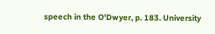speech in the O'Dwyer, p. 183. University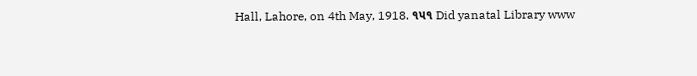Hall, Lahore, on 4th May, 1918. ૧૫૧ Did yanatal Library www